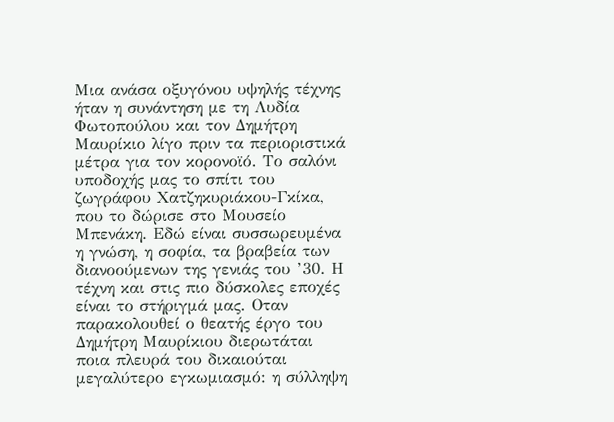Μια ανάσα οξυγόνου υψηλής τέχνης ήταν η συνάντηση με τη Λυδία Φωτοπούλου και τον Δημήτρη Μαυρίκιο λίγο πριν τα περιοριστικά μέτρα για τον κορονοϊό. Το σαλόνι υποδοχής μας το σπίτι του ζωγράφου Χατζηκυριάκου-Γκίκα, που το δώρισε στο Μουσείο Μπενάκη. Εδώ είναι συσσωρευμένα η γνώση, η σοφία, τα βραβεία των διανοούμενων της γενιάς του ’30. Η τέχνη και στις πιο δύσκολες εποχές είναι το στήριγμά μας. Οταν παρακολουθεί ο θεατής έργο του Δημήτρη Μαυρίκιου διερωτάται ποια πλευρά του δικαιούται μεγαλύτερο εγκωμιασμό: η σύλληψη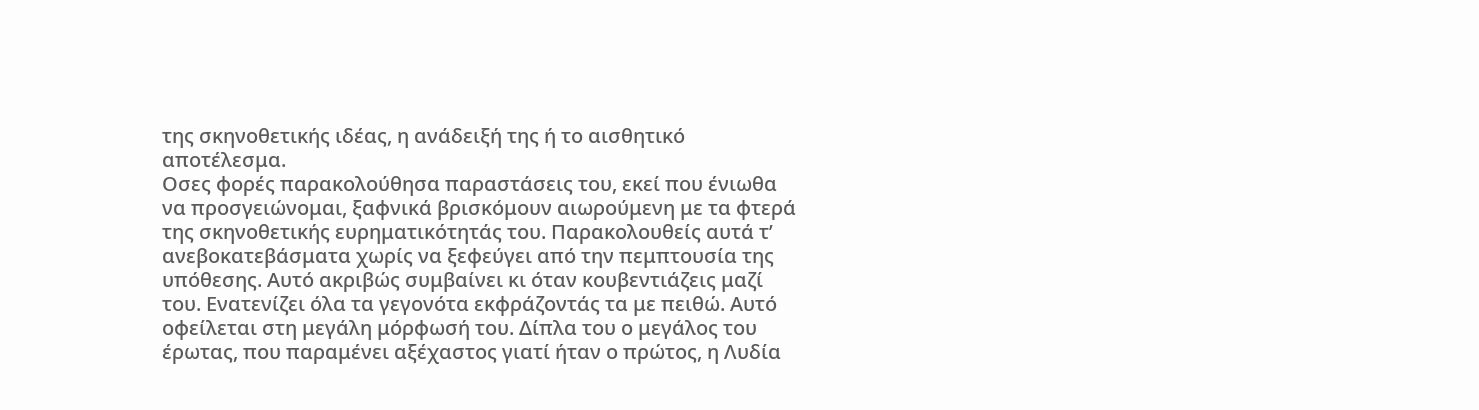της σκηνοθετικής ιδέας, η ανάδειξή της ή το αισθητικό αποτέλεσμα.
Οσες φορές παρακολούθησα παραστάσεις του, εκεί που ένιωθα να προσγειώνομαι, ξαφνικά βρισκόμουν αιωρούμενη με τα φτερά της σκηνοθετικής ευρηματικότητάς του. Παρακολουθείς αυτά τ’ ανεβοκατεβάσματα χωρίς να ξεφεύγει από την πεμπτουσία της υπόθεσης. Αυτό ακριβώς συμβαίνει κι όταν κουβεντιάζεις μαζί του. Ενατενίζει όλα τα γεγονότα εκφράζοντάς τα με πειθώ. Αυτό οφείλεται στη μεγάλη μόρφωσή του. Δίπλα του ο μεγάλος του έρωτας, που παραμένει αξέχαστος γιατί ήταν ο πρώτος, η Λυδία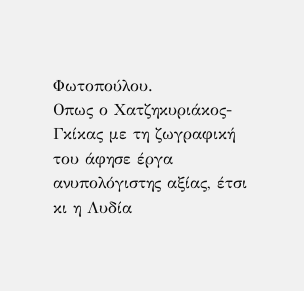Φωτοπούλου.
Οπως ο Χατζηκυριάκος-Γκίκας με τη ζωγραφική του άφησε έργα ανυπολόγιστης αξίας, έτσι κι η Λυδία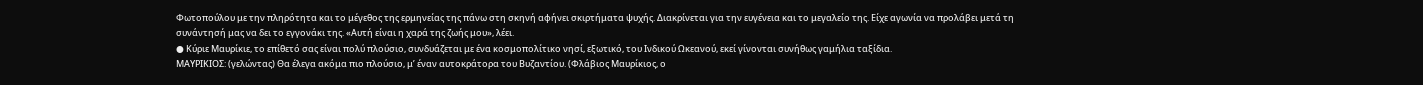Φωτοπούλου με την πληρότητα και το μέγεθος της ερμηνείας της πάνω στη σκηνή αφήνει σκιρτήματα ψυχής. Διακρίνεται για την ευγένεια και το μεγαλείο της. Είχε αγωνία να προλάβει μετά τη συνάντησή μας να δει το εγγονάκι της. «Αυτή είναι η χαρά της ζωής μου», λέει.
● Κύριε Μαυρίκιε, το επίθετό σας είναι πολύ πλούσιο, συνδυάζεται με ένα κοσμοπολίτικο νησί, εξωτικό, του Ινδικού Ωκεανού, εκεί γίνονται συνήθως γαμήλια ταξίδια.
ΜΑΥΡΙΚΙΟΣ: (γελώντας) Θα έλεγα ακόμα πιο πλούσιο, μ’ έναν αυτοκράτορα του Βυζαντίου. (Φλάβιος Μαυρίκιος, ο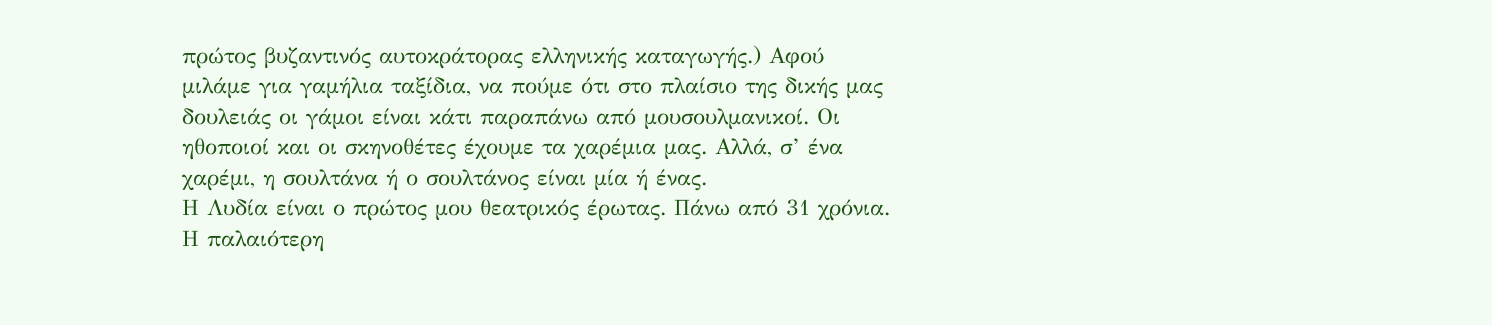πρώτος βυζαντινός αυτοκράτορας ελληνικής καταγωγής.) Αφού μιλάμε για γαμήλια ταξίδια, να πούμε ότι στο πλαίσιο της δικής μας δουλειάς οι γάμοι είναι κάτι παραπάνω από μουσουλμανικοί. Οι ηθοποιοί και οι σκηνοθέτες έχουμε τα χαρέμια μας. Αλλά, σ’ ένα χαρέμι, η σουλτάνα ή ο σουλτάνος είναι μία ή ένας.
Η Λυδία είναι ο πρώτος μου θεατρικός έρωτας. Πάνω από 31 χρόνια. Η παλαιότερη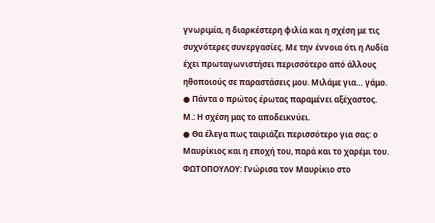γνωριμία, η διαρκέστερη φιλία και η σχέση με τις συχνότερες συνεργασίες. Με την έννοια ότι η Λυδία έχει πρωταγωνιστήσει περισσότερο από άλλους ηθοποιούς σε παραστάσεις μου. Μιλάμε για… γάμο.
● Πάντα ο πρώτος έρωτας παραμένει αξέχαστος.
Μ.: Η σχέση μας το αποδεικνύει.
● Θα έλεγα πως ταιριάζει περισσότερο για σας: ο Μαυρίκιος και η εποχή του, παρά και το χαρέμι του.
ΦΩΤΟΠΟΥΛΟΥ: Γνώρισα τον Μαυρίκιο στο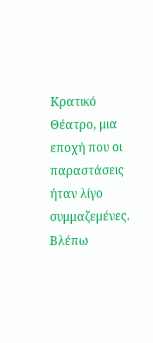Κρατικό Θέατρο, μια εποχή που οι παραστάσεις ήταν λίγο συμμαζεμένες. Βλέπω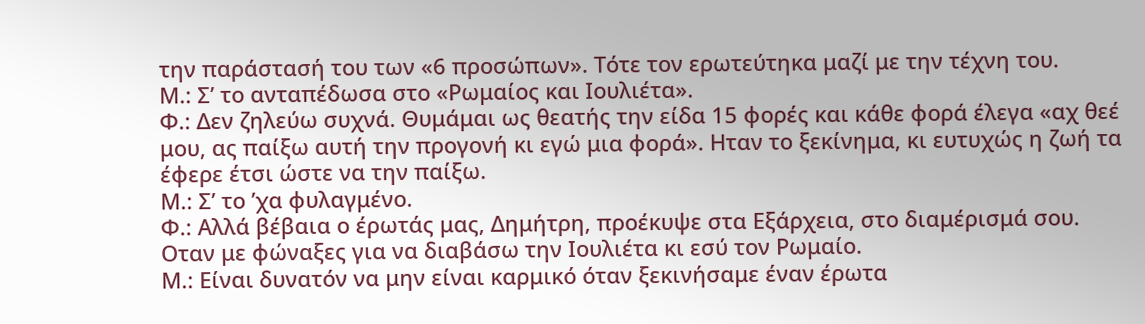την παράστασή του των «6 προσώπων». Τότε τον ερωτεύτηκα μαζί με την τέχνη του.
Μ.: Σ’ το ανταπέδωσα στο «Ρωμαίος και Ιουλιέτα».
Φ.: Δεν ζηλεύω συχνά. Θυμάμαι ως θεατής την είδα 15 φορές και κάθε φορά έλεγα «αχ θεέ μου, ας παίξω αυτή την προγονή κι εγώ μια φορά». Ηταν το ξεκίνημα, κι ευτυχώς η ζωή τα έφερε έτσι ώστε να την παίξω.
Μ.: Σ’ το ’χα φυλαγμένο.
Φ.: Αλλά βέβαια ο έρωτάς μας, Δημήτρη, προέκυψε στα Εξάρχεια, στο διαμέρισμά σου. Οταν με φώναξες για να διαβάσω την Ιουλιέτα κι εσύ τον Ρωμαίο.
Μ.: Είναι δυνατόν να μην είναι καρμικό όταν ξεκινήσαμε έναν έρωτα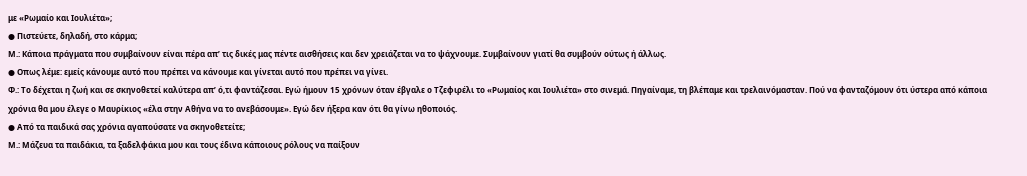με «Ρωμαίο και Ιουλιέτα»;
● Πιστεύετε, δηλαδή, στο κάρμα;
Μ.: Κάποια πράγματα που συμβαίνουν είναι πέρα απ’ τις δικές μας πέντε αισθήσεις και δεν χρειάζεται να το ψάχνουμε. Συμβαίνουν γιατί θα συμβούν ούτως ή άλλως.
● Οπως λέμε: εμείς κάνουμε αυτό που πρέπει να κάνουμε και γίνεται αυτό που πρέπει να γίνει.
Φ.: Το δέχεται η ζωή και σε σκηνοθετεί καλύτερα απ’ ό,τι φαντάζεσαι. Εγώ ήμουν 15 χρόνων όταν έβγαλε ο Τζεφιρέλι το «Ρωμαίος και Ιουλιέτα» στο σινεμά. Πηγαίναμε, τη βλέπαμε και τρελαινόμασταν. Πού να φανταζόμουν ότι ύστερα από κάποια χρόνια θα μου έλεγε ο Μαυρίκιος «έλα στην Αθήνα να το ανεβάσουμε». Εγώ δεν ήξερα καν ότι θα γίνω ηθοποιός.
● Από τα παιδικά σας χρόνια αγαπούσατε να σκηνοθετείτε;
Μ.: Μάζευα τα παιδάκια, τα ξαδελφάκια μου και τους έδινα κάποιους ρόλους να παίξουν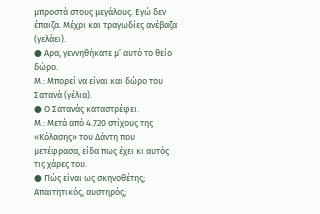μπροστά στους μεγάλους. Εγώ δεν έπαιζα. Μέχρι και τραγωδίες ανέβαζα (γελάει).
● Αρα, γεννηθήκατε μ’ αυτό το θείο δώρο.
Μ.: Μπορεί να είναι και δώρο του Σατανά (γέλια).
● Ο Σατανάς καταστρέφει.
Μ.: Μετά από 4.720 στίχους της «Κόλασης» του Δάντη που μετέφρασα, είδα πως έχει κι αυτός τις χάρες του.
● Πώς είναι ως σκηνοθέτης; Απαιτητικός, αυστηρός;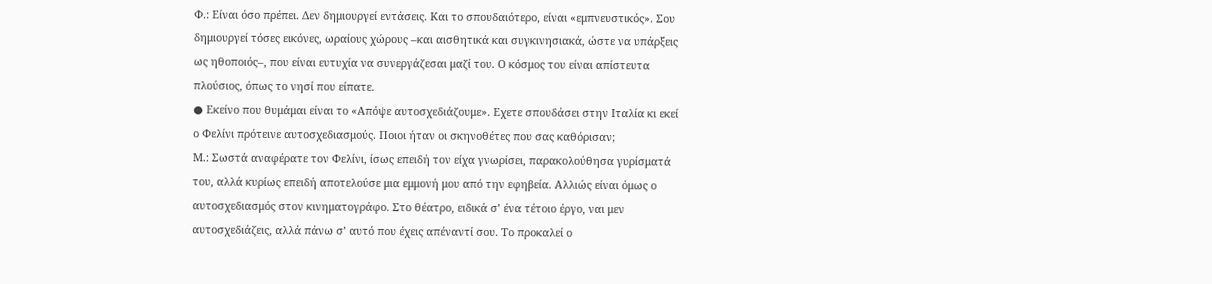Φ.: Είναι όσο πρέπει. Δεν δημιουργεί εντάσεις. Και το σπουδαιότερο, είναι «εμπνευστικός». Σου δημιουργεί τόσες εικόνες, ωραίους χώρους –και αισθητικά και συγκινησιακά, ώστε να υπάρξεις ως ηθοποιός–, που είναι ευτυχία να συνεργάζεσαι μαζί του. Ο κόσμος του είναι απίστευτα πλούσιος, όπως το νησί που είπατε.
● Εκείνο που θυμάμαι είναι το «Απόψε αυτοσχεδιάζουμε». Εχετε σπουδάσει στην Ιταλία κι εκεί ο Φελίνι πρότεινε αυτοσχεδιασμούς. Ποιοι ήταν οι σκηνοθέτες που σας καθόρισαν;
Μ.: Σωστά αναφέρατε τον Φελίνι, ίσως επειδή τον είχα γνωρίσει, παρακολούθησα γυρίσματά του, αλλά κυρίως επειδή αποτελούσε μια εμμονή μου από την εφηβεία. Αλλιώς είναι όμως ο αυτοσχεδιασμός στον κινηματογράφο. Στο θέατρο, ειδικά σ’ ένα τέτοιο έργο, ναι μεν αυτοσχεδιάζεις, αλλά πάνω σ’ αυτό που έχεις απέναντί σου. Το προκαλεί ο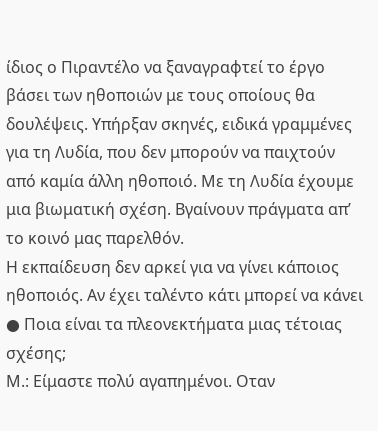ίδιος ο Πιραντέλο να ξαναγραφτεί το έργο βάσει των ηθοποιών με τους οποίους θα δουλέψεις. Υπήρξαν σκηνές, ειδικά γραμμένες για τη Λυδία, που δεν μπορούν να παιχτούν από καμία άλλη ηθοποιό. Με τη Λυδία έχουμε μια βιωματική σχέση. Βγαίνουν πράγματα απ’ το κοινό μας παρελθόν.
Η εκπαίδευση δεν αρκεί για να γίνει κάποιος ηθοποιός. Αν έχει ταλέντο κάτι μπορεί να κάνει
● Ποια είναι τα πλεονεκτήματα μιας τέτοιας σχέσης;
Μ.: Είμαστε πολύ αγαπημένοι. Οταν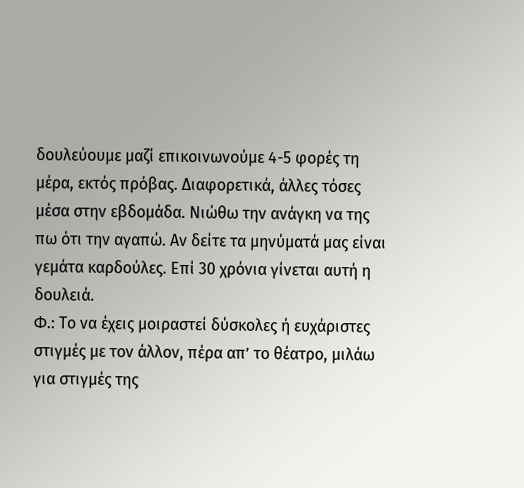δουλεύουμε μαζί επικοινωνούμε 4-5 φορές τη μέρα, εκτός πρόβας. Διαφορετικά, άλλες τόσες μέσα στην εβδομάδα. Νιώθω την ανάγκη να της πω ότι την αγαπώ. Αν δείτε τα μηνύματά μας είναι γεμάτα καρδούλες. Επί 30 χρόνια γίνεται αυτή η δουλειά.
Φ.: Το να έχεις μοιραστεί δύσκολες ή ευχάριστες στιγμές με τον άλλον, πέρα απ’ το θέατρο, μιλάω για στιγμές της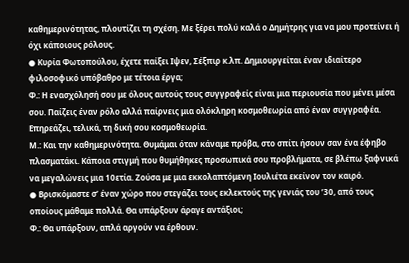καθημερινότητας, πλουτίζει τη σχέση. Με ξέρει πολύ καλά ο Δημήτρης για να μου προτείνει ή όχι κάποιους ρόλους.
● Κυρία Φωτοπούλου, έχετε παίξει Ιψεν, Σέξπιρ κ.λπ. Δημιουργείται έναν ιδιαίτερο φιλοσοφικό υπόβαθρο με τέτοια έργα;
Φ.: Η ενασχόλησή σου με όλους αυτούς τους συγγραφείς είναι μια περιουσία που μένει μέσα σου. Παίζεις έναν ρόλο αλλά παίρνεις μια ολόκληρη κοσμοθεωρία από έναν συγγραφέα. Επηρεάζει, τελικά, τη δική σου κοσμοθεωρία.
Μ.: Και την καθημερινότητα. Θυμάμαι όταν κάναμε πρόβα, στο σπίτι ήσουν σαν ένα έφηβο πλασματάκι. Κάποια στιγμή που θυμήθηκες προσωπικά σου προβλήματα, σε βλέπω ξαφνικά να μεγαλώνεις μια 10ετία. Ζούσα με μια εκκολαπτόμενη Ιουλιέτα εκείνον τον καιρό.
● Βρισκόμαστε σ’ έναν χώρο που στεγάζει τους εκλεκτούς της γενιάς του ’30, από τους οποίους μάθαμε πολλά. Θα υπάρξουν άραγε αντάξιοι;
Φ.: Θα υπάρξουν, απλά αργούν να έρθουν.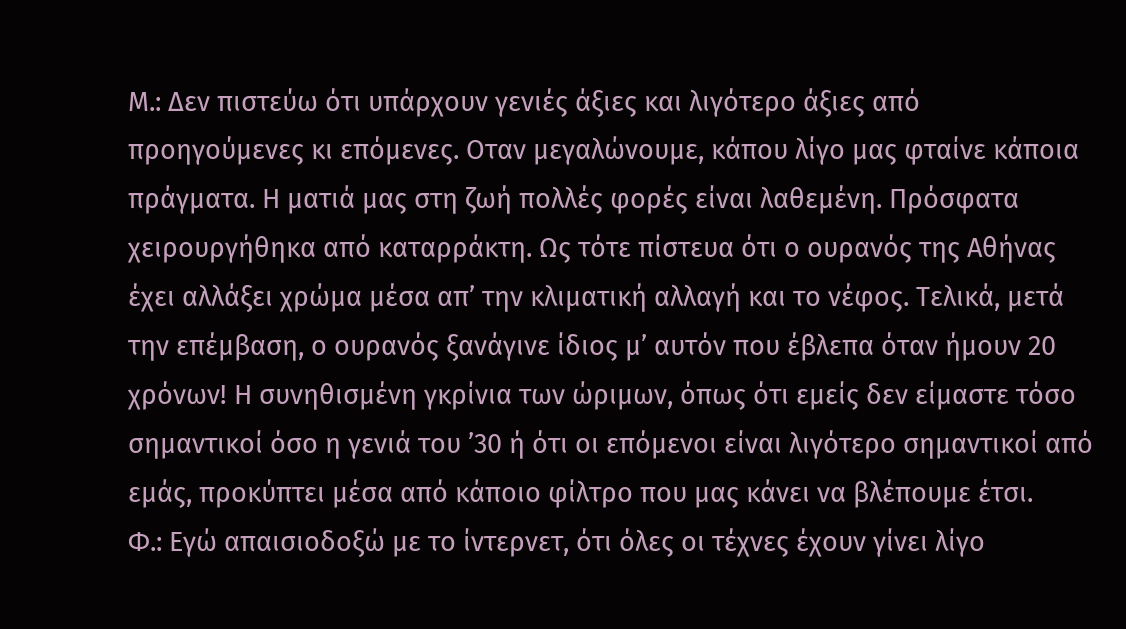Μ.: Δεν πιστεύω ότι υπάρχουν γενιές άξιες και λιγότερο άξιες από προηγούμενες κι επόμενες. Οταν μεγαλώνουμε, κάπου λίγο μας φταίνε κάποια πράγματα. Η ματιά μας στη ζωή πολλές φορές είναι λαθεμένη. Πρόσφατα χειρουργήθηκα από καταρράκτη. Ως τότε πίστευα ότι ο ουρανός της Αθήνας έχει αλλάξει χρώμα μέσα απ’ την κλιματική αλλαγή και το νέφος. Τελικά, μετά την επέμβαση, ο ουρανός ξανάγινε ίδιος μ’ αυτόν που έβλεπα όταν ήμουν 20 χρόνων! Η συνηθισμένη γκρίνια των ώριμων, όπως ότι εμείς δεν είμαστε τόσο σημαντικοί όσο η γενιά του ’30 ή ότι οι επόμενοι είναι λιγότερο σημαντικοί από εμάς, προκύπτει μέσα από κάποιο φίλτρο που μας κάνει να βλέπουμε έτσι.
Φ.: Εγώ απαισιοδοξώ με το ίντερνετ, ότι όλες οι τέχνες έχουν γίνει λίγο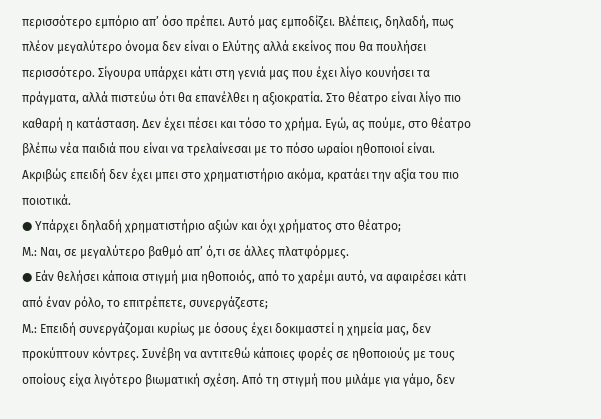περισσότερο εμπόριο απ’ όσο πρέπει. Αυτό μας εμποδίζει. Βλέπεις, δηλαδή, πως πλέον μεγαλύτερο όνομα δεν είναι ο Ελύτης αλλά εκείνος που θα πουλήσει περισσότερο. Σίγουρα υπάρχει κάτι στη γενιά μας που έχει λίγο κουνήσει τα πράγματα, αλλά πιστεύω ότι θα επανέλθει η αξιοκρατία. Στο θέατρο είναι λίγο πιο καθαρή η κατάσταση. Δεν έχει πέσει και τόσο το χρήμα. Εγώ, ας πούμε, στο θέατρο βλέπω νέα παιδιά που είναι να τρελαίνεσαι με το πόσο ωραίοι ηθοποιοί είναι. Ακριβώς επειδή δεν έχει μπει στο χρηματιστήριο ακόμα, κρατάει την αξία του πιο ποιοτικά.
● Υπάρχει δηλαδή χρηματιστήριο αξιών και όχι χρήματος στο θέατρο;
Μ.: Ναι, σε μεγαλύτερο βαθμό απ’ ό,τι σε άλλες πλατφόρμες.
● Εάν θελήσει κάποια στιγμή μια ηθοποιός, από το χαρέμι αυτό, να αφαιρέσει κάτι από έναν ρόλο, το επιτρέπετε, συνεργάζεστε;
Μ.: Επειδή συνεργάζομαι κυρίως με όσους έχει δοκιμαστεί η χημεία μας, δεν προκύπτουν κόντρες. Συνέβη να αντιτεθώ κάποιες φορές σε ηθοποιούς με τους οποίους είχα λιγότερο βιωματική σχέση. Από τη στιγμή που μιλάμε για γάμο, δεν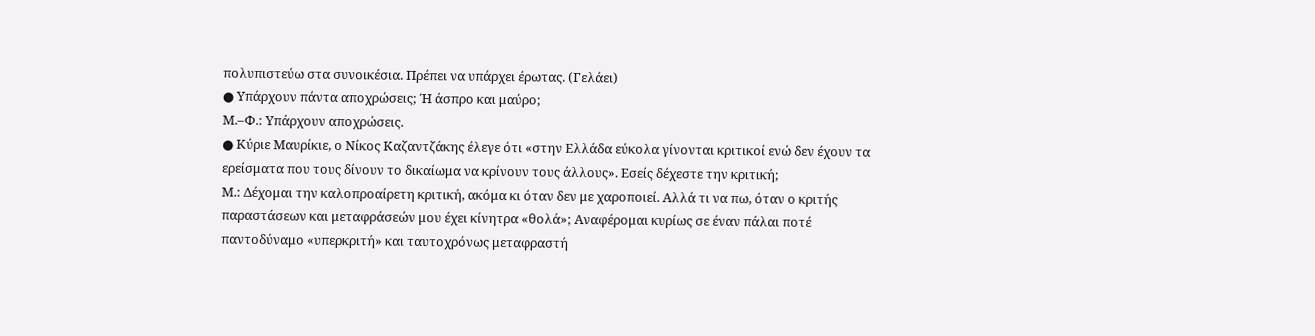πολυπιστεύω στα συνοικέσια. Πρέπει να υπάρχει έρωτας. (Γελάει)
● Υπάρχουν πάντα αποχρώσεις; Ή άσπρο και μαύρο;
Μ.–Φ.: Υπάρχουν αποχρώσεις.
● Κύριε Μαυρίκιε, ο Νίκος Καζαντζάκης έλεγε ότι «στην Ελλάδα εύκολα γίνονται κριτικοί ενώ δεν έχουν τα ερείσματα που τους δίνουν το δικαίωμα να κρίνουν τους άλλους». Εσείς δέχεστε την κριτική;
Μ.: Δέχομαι την καλοπροαίρετη κριτική, ακόμα κι όταν δεν με χαροποιεί. Αλλά τι να πω, όταν ο κριτής παραστάσεων και μεταφράσεών μου έχει κίνητρα «θολά»; Αναφέρομαι κυρίως σε έναν πάλαι ποτέ παντοδύναμο «υπερκριτή» και ταυτοχρόνως μεταφραστή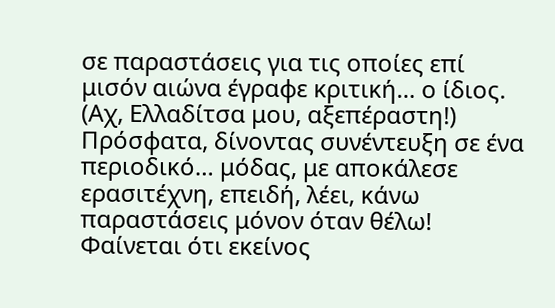σε παραστάσεις για τις οποίες επί μισόν αιώνα έγραφε κριτική… ο ίδιος.
(Αχ, Ελλαδίτσα μου, αξεπέραστη!) Πρόσφατα, δίνοντας συνέντευξη σε ένα περιοδικό… μόδας, με αποκάλεσε ερασιτέχνη, επειδή, λέει, κάνω παραστάσεις μόνον όταν θέλω! Φαίνεται ότι εκείνος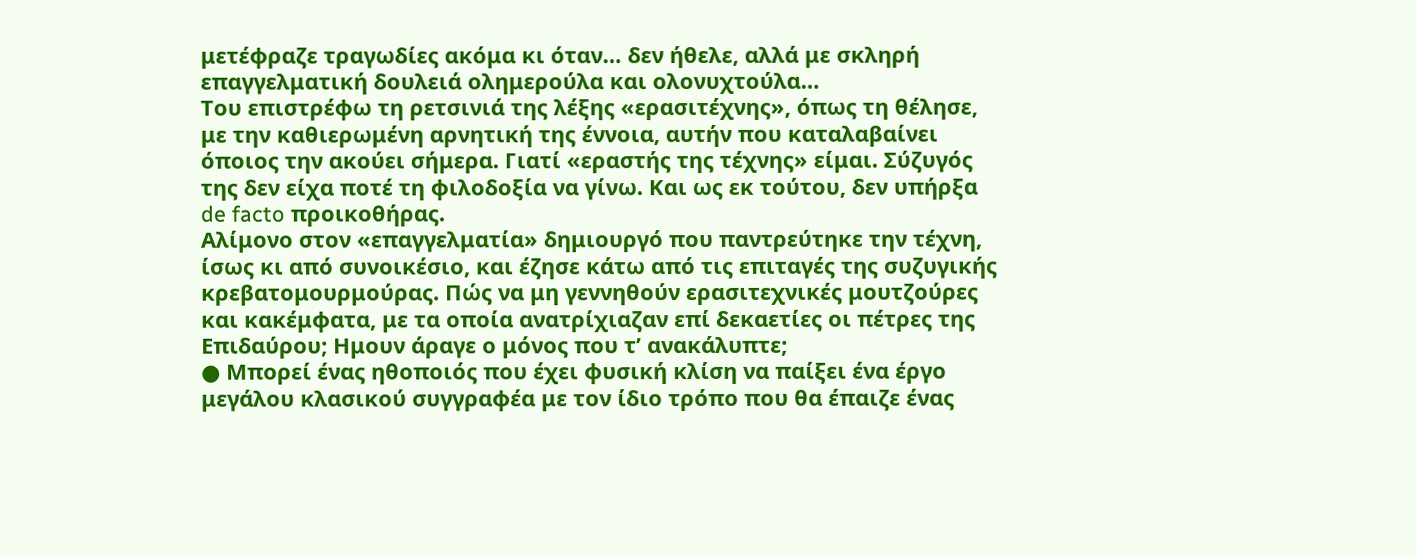μετέφραζε τραγωδίες ακόμα κι όταν… δεν ήθελε, αλλά με σκληρή επαγγελματική δουλειά ολημερούλα και ολονυχτούλα…
Του επιστρέφω τη ρετσινιά της λέξης «ερασιτέχνης», όπως τη θέλησε, με την καθιερωμένη αρνητική της έννοια, αυτήν που καταλαβαίνει όποιος την ακούει σήμερα. Γιατί «εραστής της τέχνης» είμαι. Σύζυγός της δεν είχα ποτέ τη φιλοδοξία να γίνω. Και ως εκ τούτου, δεν υπήρξα de facto προικοθήρας.
Αλίμονο στον «επαγγελματία» δημιουργό που παντρεύτηκε την τέχνη, ίσως κι από συνοικέσιο, και έζησε κάτω από τις επιταγές της συζυγικής κρεβατομουρμούρας. Πώς να μη γεννηθούν ερασιτεχνικές μουτζούρες και κακέμφατα, με τα οποία ανατρίχιαζαν επί δεκαετίες οι πέτρες της Επιδαύρου; Ημουν άραγε ο μόνος που τ’ ανακάλυπτε;
● Μπορεί ένας ηθοποιός που έχει φυσική κλίση να παίξει ένα έργο μεγάλου κλασικού συγγραφέα με τον ίδιο τρόπο που θα έπαιζε ένας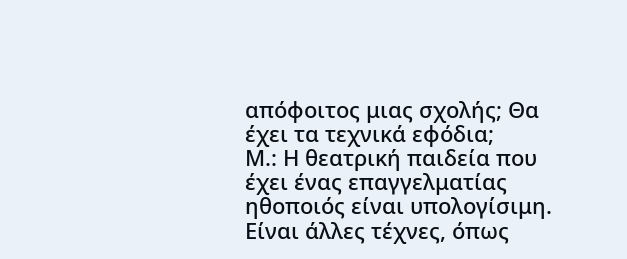απόφοιτος μιας σχολής; Θα έχει τα τεχνικά εφόδια;
Μ.: Η θεατρική παιδεία που έχει ένας επαγγελματίας ηθοποιός είναι υπολογίσιμη. Είναι άλλες τέχνες, όπως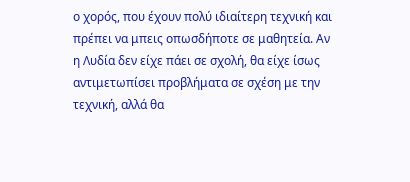ο χορός, που έχουν πολύ ιδιαίτερη τεχνική και πρέπει να μπεις οπωσδήποτε σε μαθητεία. Αν η Λυδία δεν είχε πάει σε σχολή, θα είχε ίσως αντιμετωπίσει προβλήματα σε σχέση με την τεχνική, αλλά θα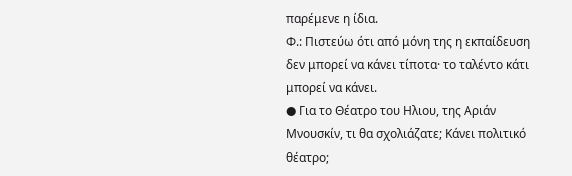παρέμενε η ίδια.
Φ.: Πιστεύω ότι από μόνη της η εκπαίδευση δεν μπορεί να κάνει τίποτα· το ταλέντο κάτι μπορεί να κάνει.
● Για το Θέατρο του Ηλιου, της Αριάν Μνουσκίν, τι θα σχολιάζατε; Κάνει πολιτικό θέατρο;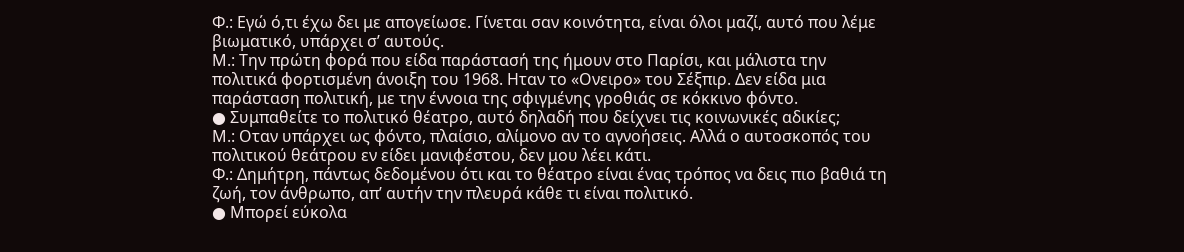Φ.: Εγώ ό,τι έχω δει με απογείωσε. Γίνεται σαν κοινότητα, είναι όλοι μαζί, αυτό που λέμε βιωματικό, υπάρχει σ’ αυτούς.
Μ.: Την πρώτη φορά που είδα παράστασή της ήμουν στο Παρίσι, και μάλιστα την πολιτικά φορτισμένη άνοιξη του 1968. Ηταν το «Ονειρο» του Σέξπιρ. Δεν είδα μια παράσταση πολιτική, με την έννοια της σφιγμένης γροθιάς σε κόκκινο φόντο.
● Συμπαθείτε το πολιτικό θέατρο, αυτό δηλαδή που δείχνει τις κοινωνικές αδικίες;
Μ.: Οταν υπάρχει ως φόντο, πλαίσιο, αλίμονο αν το αγνοήσεις. Αλλά ο αυτοσκοπός του πολιτικού θεάτρου εν είδει μανιφέστου, δεν μου λέει κάτι.
Φ.: Δημήτρη, πάντως δεδομένου ότι και το θέατρο είναι ένας τρόπος να δεις πιο βαθιά τη ζωή, τον άνθρωπο, απ’ αυτήν την πλευρά κάθε τι είναι πολιτικό.
● Μπορεί εύκολα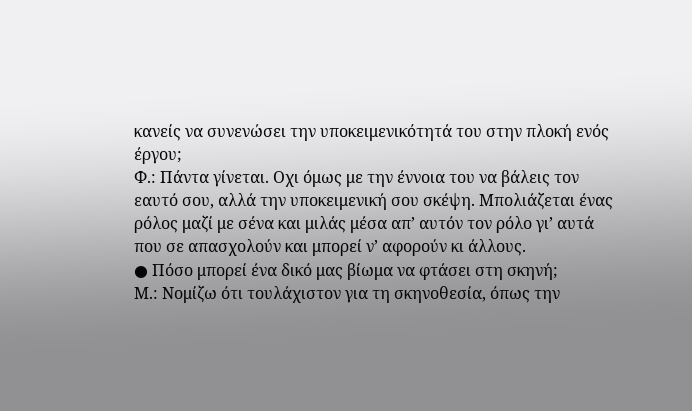κανείς να συνενώσει την υποκειμενικότητά του στην πλοκή ενός έργου;
Φ.: Πάντα γίνεται. Οχι όμως με την έννοια του να βάλεις τον εαυτό σου, αλλά την υποκειμενική σου σκέψη. Μπολιάζεται ένας ρόλος μαζί με σένα και μιλάς μέσα απ’ αυτόν τον ρόλο γι’ αυτά που σε απασχολούν και μπορεί ν’ αφορούν κι άλλους.
● Πόσο μπορεί ένα δικό μας βίωμα να φτάσει στη σκηνή;
Μ.: Νομίζω ότι τουλάχιστον για τη σκηνοθεσία, όπως την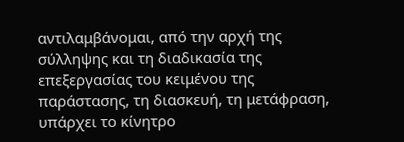αντιλαμβάνομαι, από την αρχή της σύλληψης και τη διαδικασία της επεξεργασίας του κειμένου της παράστασης, τη διασκευή, τη μετάφραση, υπάρχει το κίνητρο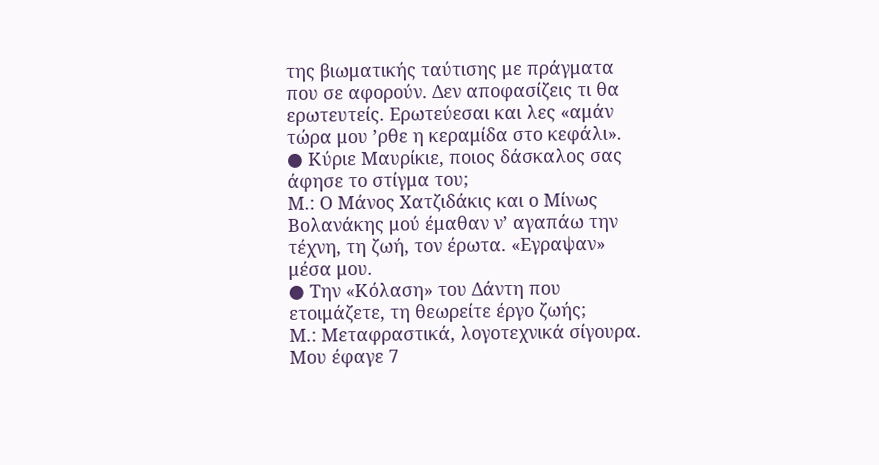της βιωματικής ταύτισης με πράγματα που σε αφορούν. Δεν αποφασίζεις τι θα ερωτευτείς. Ερωτεύεσαι και λες «αμάν τώρα μου ’ρθε η κεραμίδα στο κεφάλι».
● Κύριε Μαυρίκιε, ποιος δάσκαλος σας άφησε το στίγμα του;
Μ.: Ο Μάνος Χατζιδάκις και ο Μίνως Βολανάκης μού έμαθαν ν’ αγαπάω την τέχνη, τη ζωή, τον έρωτα. «Εγραψαν» μέσα μου.
● Την «Κόλαση» του Δάντη που ετοιμάζετε, τη θεωρείτε έργο ζωής;
Μ.: Μεταφραστικά, λογοτεχνικά σίγουρα. Μου έφαγε 7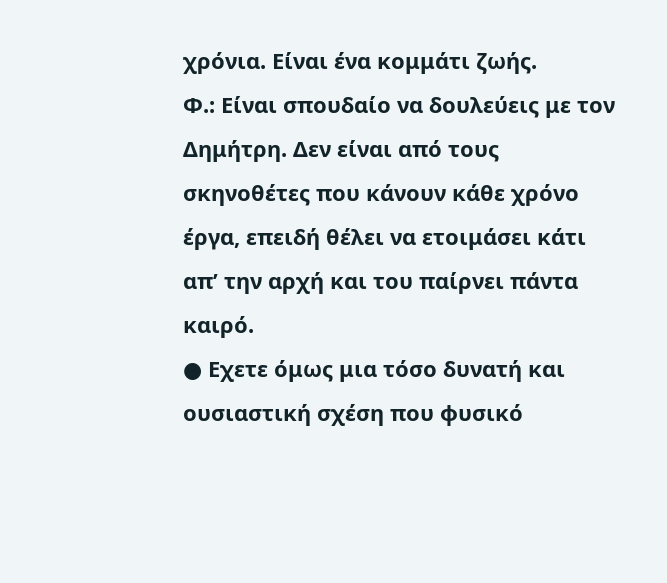χρόνια. Είναι ένα κομμάτι ζωής.
Φ.: Είναι σπουδαίο να δουλεύεις με τον Δημήτρη. Δεν είναι από τους σκηνοθέτες που κάνουν κάθε χρόνο έργα, επειδή θέλει να ετοιμάσει κάτι απ’ την αρχή και του παίρνει πάντα καιρό.
● Εχετε όμως μια τόσο δυνατή και ουσιαστική σχέση που φυσικό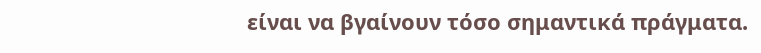είναι να βγαίνουν τόσο σημαντικά πράγματα.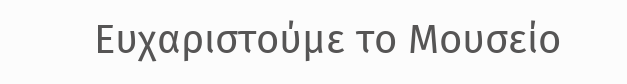Ευχαριστούμε το Μουσείο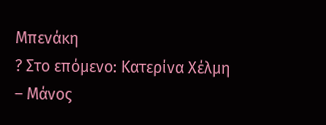Μπενάκη
? Στο επόμενο: Κατερίνα Χέλμη – Μάνος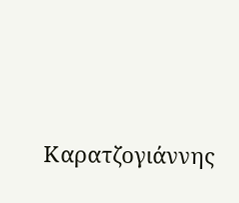Καρατζογιάννης